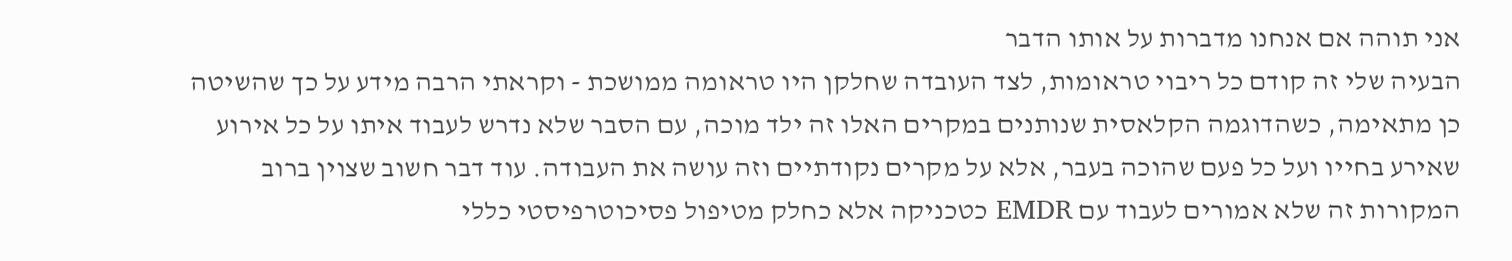אני תוהה אם אנחנו מדברות על אותו הדבר
הבעיה שלי זה קודם כל ריבוי טראומות, לצד העובדה שחלקן היו טראומה ממושכת - וקראתי הרבה מידע על כך שהשיטה כן מתאימה, כשהדוגמה הקלאסית שנותנים במקרים האלו זה ילד מוכה, עם הסבר שלא נדרש לעבוד איתו על כל אירוע שאירע בחייו ועל כל פעם שהוכה בעבר, אלא על מקרים נקודתיים וזה עושה את העבודה. עוד דבר חשוב שצוין ברוב המקורות זה שלא אמורים לעבוד עם EMDR כטכניקה אלא כחלק מטיפול פסיכוטרפיסטי כללי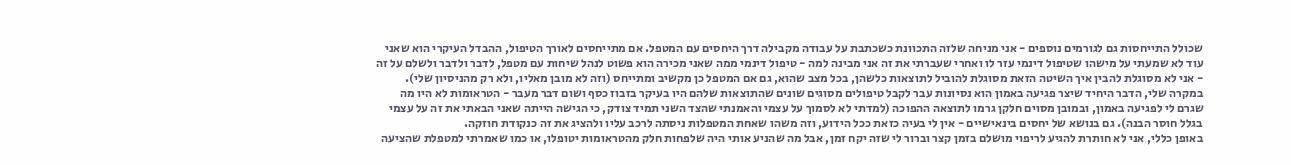שכולל התייחסות גם לגורמים נוספים - אני מניחה שלזה התכוונת כשכתבת על עבודה מקבילה דרך היחסים עם המטפל. אם מתייחסים לאורך הטיפול, ההבדל העיקרי הוא שאני עוד לא שמעתי על מישהו שטיפול דינמי עזר לו ואחרי שעברתי את זה אני מבינה למה - טיפול דינמי ממה שאני מכירה הוא פשוט לנהל שיחות עם מטפל, לדבר ולדבר ולשלם על זה - אני לא מסוגלת להבין איך השיטה הזאת מסוגלת להוביל לתוצאות כלשהן, בכל מצב שהוא, גם אם המטפל כן מקשיב ומתייחס (וזה לא מובן מאליו, ולא רק מהניסיון שלי).
במקרה שלי, הדבר היחיד שיצר פגיעה באמון הוא נסיונות עבר לקבל טיפולים מסוגים שונים שהתוצאות שלהם היו בעיקר בזבוז כסף ושום דבר מעבר - הטראומות לא היו מה שגרם לי לפגיעה באמון, ובמובן מסוים חלקן גרמו לתוצאה ההפוכה (למדתי לא לסמוך על עצמי והאמנתי שהצד השני תמיד צודק, כי הגישה הייתה שאני הבאתי את זה על עצמי בגלל חוסר הבנה). גם בנושא של יחסים בינאישיים - אין לי בעיה כזאת ככל הידוע, וזה משהו שאחת המטפלות ניסתה לרכב עליו ולהציג את זה כנקודת חוזקה.
באופן כללי, אני לא חותרת להגיע לריפוי מושלם בזמן קצר וברור לי שזה יקח זמן, אבל מה שהניע אותי היה שלפחות חלק מהטראומות יטופלו, או כמו שאמרתי למטפלת שהציעה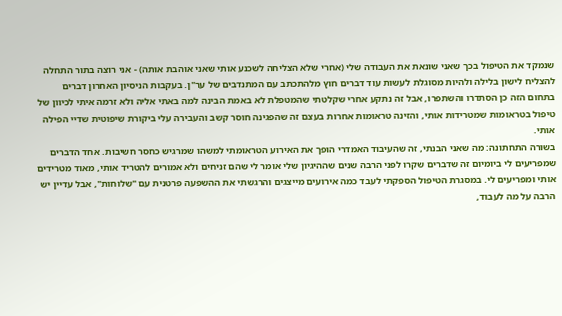שנמקד את הטיפול בכך שאני שונאת את העבודה שלי (אחרי שלא הצליחה לשכנע אותי שאני אוהבת אותה) - אני רוצה בתור התחלה להצליח לישון בלילה ולהיות מסוגלת לעשות עוד דברים חוץ מלהתכתב עם המתנדבים של ער"ן. בעקבות הניסיון האחרון דברים בתחום הזה כן הסתדרו והשתפרו, אבל זה נתקע אחרי שקלטתי שהמטפלת לא באמת הבינה למה באתי אליה ולא זרמה איתי לכיוון של טיפול בטראומות שמטרידות אותי, והזינה טראומות אחרות בעצם זה שהפגינה חוסר קשב והעבירה עלי ביקורת שיפוטית שדיי הפילה אותי.
בשורה התחתונה: מה שאני הבנתי, זה שהעיבוד האמדרי הופך את האירוע הטראומתי למשהו שמרגיש כחסר חשיבות. אחד הדברים שמפריעים לי ביומיום זה שדברים שקרו לפני הרבה שנים שההיגיון שלי אומר לי שהם זניחים ולא אמורים להטריד אותי, מאוד מטרידים אותי ומפריעים לי. במסגרת הטיפול הספקתי לעבד כמה אירועים מייצגים והרגשתי את ההשפעה פרטנית עם "שלוחות", אבל עדיין יש הרבה על מה לעבוד,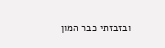ובזבזתי כבר המון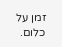זמן על כלום.